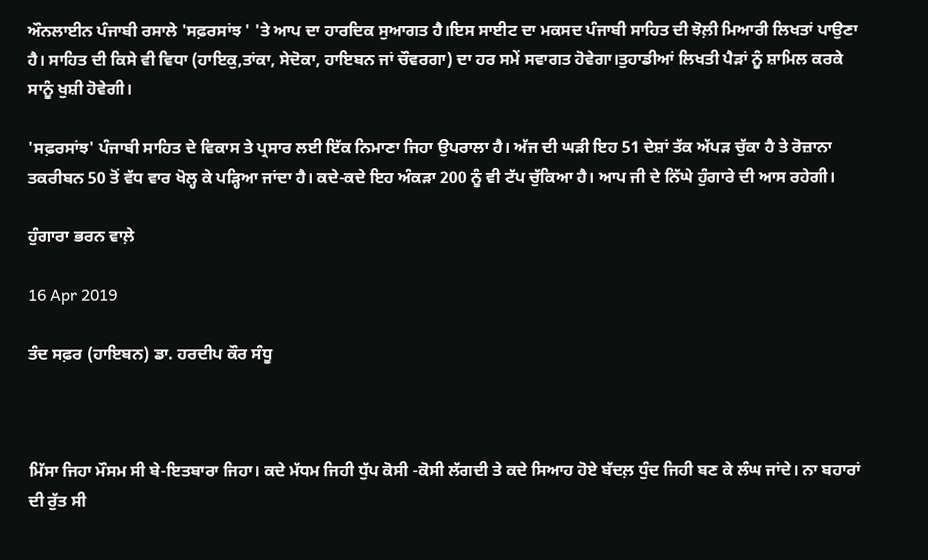ਔਨਲਾਈਨ ਪੰਜਾਬੀ ਰਸਾਲੇ 'ਸਫ਼ਰਸਾਂਝ ' 'ਤੇ ਆਪ ਦਾ ਹਾਰਦਿਕ ਸੁਆਗਤ ਹੈ।ਇਸ ਸਾਈਟ ਦਾ ਮਕਸਦ ਪੰਜਾਬੀ ਸਾਹਿਤ ਦੀ ਝੋਲ਼ੀ ਮਿਆਰੀ ਲਿਖਤਾਂ ਪਾਉਣਾ ਹੈ। ਸਾਹਿਤ ਦੀ ਕਿਸੇ ਵੀ ਵਿਧਾ (ਹਾਇਕੁ,ਤਾਂਕਾ, ਸੇਦੋਕਾ, ਹਾਇਬਨ ਜਾਂ ਚੌਵਰਗਾ) ਦਾ ਹਰ ਸਮੇਂ ਸਵਾਗਤ ਹੋਵੇਗਾ।ਤੁਹਾਡੀਆਂ ਲਿਖਤੀ ਪੈੜਾਂ ਨੂੰ ਸ਼ਾਮਿਲ ਕਰਕੇ ਸਾਨੂੰ ਖੁਸ਼ੀ ਹੋਵੇਗੀ।

'ਸਫ਼ਰਸਾਂਝ' ਪੰਜਾਬੀ ਸਾਹਿਤ ਦੇ ਵਿਕਾਸ ਤੇ ਪ੍ਰਸਾਰ ਲਈ ਇੱਕ ਨਿਮਾਣਾ ਜਿਹਾ ਉਪਰਾਲਾ ਹੈ। ਅੱਜ ਦੀ ਘੜੀ ਇਹ 51 ਦੇਸ਼ਾਂ ਤੱਕ ਅੱਪੜ ਚੁੱਕਾ ਹੈ ਤੇ ਰੋਜ਼ਾਨਾ ਤਕਰੀਬਨ 50 ਤੋਂ ਵੱਧ ਵਾਰ ਖੋਲ੍ਹ ਕੇ ਪੜ੍ਹਿਆ ਜਾਂਦਾ ਹੈ। ਕਦੇ-ਕਦੇ ਇਹ ਅੰਕੜਾ 200 ਨੂੰ ਵੀ ਟੱਪ ਚੁੱਕਿਆ ਹੈ। ਆਪ ਜੀ ਦੇ ਨਿੱਘੇ ਹੁੰਗਾਰੇ ਦੀ ਆਸ ਰਹੇਗੀ।

ਹੁੰਗਾਰਾ ਭਰਨ ਵਾਲ਼ੇ

16 Apr 2019

ਤੰਦ ਸਫ਼ਰ (ਹਾਇਬਨ) ਡਾ. ਹਰਦੀਪ ਕੌਰ ਸੰਧੂ



ਮਿੱਸਾ ਜਿਹਾ ਮੌਸਮ ਸੀ ਬੇ-ਇਤਬਾਰਾ ਜਿਹਾ। ਕਦੇ ਮੱਧਮ ਜਿਹੀ ਧੁੱਪ ਕੋਸੀ -ਕੋਸੀ ਲੱਗਦੀ ਤੇ ਕਦੇ ਸਿਆਹ ਹੋਏ ਬੱਦਲ਼ ਧੁੰਦ ਜਿਹੀ ਬਣ ਕੇ ਲੰਘ ਜਾਂਦੇ। ਨਾ ਬਹਾਰਾਂ ਦੀ ਰੁੱਤ ਸੀ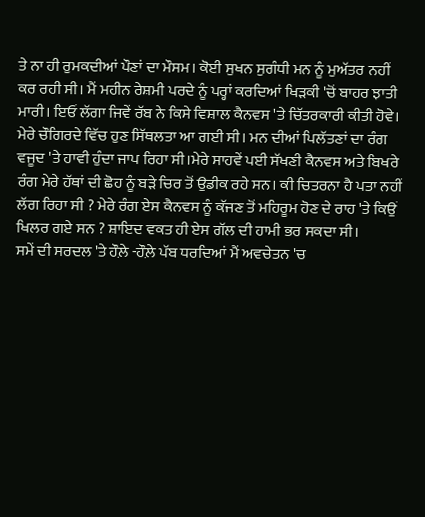ਤੇ ਨਾ ਹੀ ਰੁਮਕਦੀਆਂ ਪੌਣਾਂ ਦਾ ਮੌਸਮ। ਕੋਈ ਸੁਖਨ ਸੁਗੰਧੀ ਮਨ ਨੂੰ ਮੁਅੱਤਰ ਨਹੀਂ ਕਰ ਰਹੀ ਸੀ। ਮੈਂ ਮਹੀਨ ਰੇਸ਼ਮੀ ਪਰਦੇ ਨੂੰ ਪਰ੍ਹਾਂ ਕਰਦਿਆਂ ਖਿੜਕੀ 'ਚੋਂ ਬਾਹਰ ਝਾਤੀ ਮਾਰੀ। ਇਓਂ ਲੱਗਾ ਜਿਵੇਂ ਰੱਬ ਨੇ ਕਿਸੇ ਵਿਸ਼ਾਲ ਕੈਨਵਸ 'ਤੇ ਚਿੱਤਰਕਾਰੀ ਕੀਤੀ ਹੋਵੇ।
ਮੇਰੇ ਚੌਗਿਰਦੇ ਵਿੱਚ ਹੁਣ ਸਿੱਥਲਤਾ ਆ ਗਈ ਸੀ। ਮਨ ਦੀਆਂ ਪਿਲੱਤਣਾਂ ਦਾ ਰੰਗ ਵਜੂਦ 'ਤੇ ਹਾਵੀ ਹੁੰਦਾ ਜਾਪ ਰਿਹਾ ਸੀ।ਮੇਰੇ ਸਾਹਵੇਂ ਪਈ ਸੱਖਣੀ ਕੈਨਵਸ ਅਤੇ ਬਿਖਰੇ ਰੰਗ ਮੇਰੇ ਹੱਥਾਂ ਦੀ ਛੋਹ ਨੂੰ ਬੜੇ ਚਿਰ ਤੋਂ ਉਡੀਕ ਰਹੇ ਸਨ। ਕੀ ਚਿਤਰਨਾ ਹੈ ਪਤਾ ਨਹੀਂ ਲੱਗ ਰਿਹਾ ਸੀ ? ਮੇਰੇ ਰੰਗ ਏਸ ਕੈਨਵਸ ਨੂੰ ਕੱਜਣ ਤੋਂ ਮਹਿਰੂਮ ਹੋਣ ਦੇ ਰਾਹ 'ਤੇ ਕਿਉਂ ਖਿਲਰ ਗਏ ਸਨ ? ਸ਼ਾਇਦ ਵਕਤ ਹੀ ਏਸ ਗੱਲ ਦੀ ਹਾਮੀ ਭਰ ਸਕਦਾ ਸੀ।
ਸਮੇਂ ਦੀ ਸਰਦਲ 'ਤੇ ਹੌਲ਼ੇ -ਹੌਲ਼ੇ ਪੱਬ ਧਰਦਿਆਂ ਮੈਂ ਅਵਚੇਤਨ 'ਚ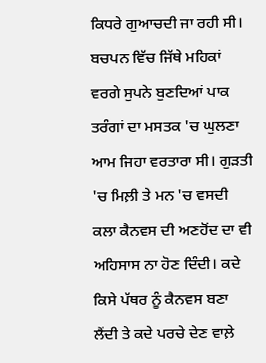ਕਿਧਰੇ ਗੁਆਚਦੀ ਜਾ ਰਹੀ ਸੀ। ਬਚਪਨ ਵਿੱਚ ਜਿੱਥੇ ਮਹਿਕਾਂ ਵਰਗੇ ਸੁਪਨੇ ਬੁਣਦਿਆਂ ਪਾਕ ਤਰੰਗਾਂ ਦਾ ਮਸਤਕ 'ਚ ਘੁਲਣਾ ਆਮ ਜਿਹਾ ਵਰਤਾਰਾ ਸੀ। ਗੁੜਤੀ 'ਚ ਮਿਲ਼ੀ ਤੇ ਮਨ 'ਚ ਵਸਦੀ ਕਲਾ ਕੈਨਵਸ ਦੀ ਅਣਹੋਂਦ ਦਾ ਵੀ ਅਹਿਸਾਸ ਨਾ ਹੋਣ ਦਿੰਦੀ। ਕਦੇ ਕਿਸੇ ਪੱਥਰ ਨੂੰ ਕੈਨਵਸ ਬਣਾ ਲੈਂਦੀ ਤੇ ਕਦੇ ਪਰਚੇ ਦੇਣ ਵਾਲ਼ੇ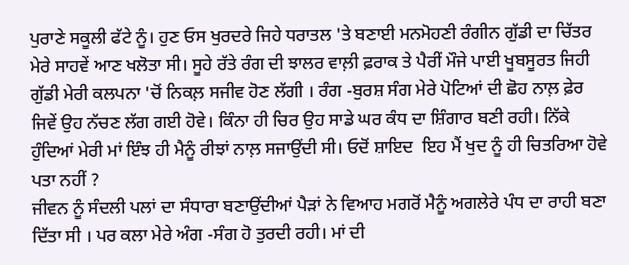ਪੁਰਾਣੇ ਸਕੂਲੀ ਫੱਟੇ ਨੂੰ। ਹੁਣ ਓਸ ਖੁਰਦਰੇ ਜਿਹੇ ਧਰਾਤਲ 'ਤੇ ਬਣਾਈ ਮਨਮੋਹਣੀ ਰੰਗੀਨ ਗੁੱਡੀ ਦਾ ਚਿੱਤਰ ਮੇਰੇ ਸਾਹਵੇਂ ਆਣ ਖਲੋਤਾ ਸੀ। ਸੂਹੇ ਰੱਤੇ ਰੰਗ ਦੀ ਝਾਲਰ ਵਾਲ਼ੀ ਫ਼ਰਾਕ ਤੇ ਪੈਰੀਂ ਮੌਜੇ ਪਾਈ ਖੂਬਸੂਰਤ ਜਿਹੀ ਗੁੱਡੀ ਮੇਰੀ ਕਲਪਨਾ 'ਚੋਂ ਨਿਕਲ਼ ਸਜੀਵ ਹੋਣ ਲੱਗੀ । ਰੰਗ -ਬੁਰਸ਼ ਸੰਗ ਮੇਰੇ ਪੋਟਿਆਂ ਦੀ ਛੋਹ ਨਾਲ਼ ਫ਼ੇਰ ਜਿਵੇਂ ਉਹ ਨੱਚਣ ਲੱਗ ਗਈ ਹੋਵੇ। ਕਿੰਨਾ ਹੀ ਚਿਰ ਉਹ ਸਾਡੇ ਘਰ ਕੰਧ ਦਾ ਸ਼ਿੰਗਾਰ ਬਣੀ ਰਹੀ। ਨਿੱਕੇ ਹੁੰਦਿਆਂ ਮੇਰੀ ਮਾਂ ਇੰਝ ਹੀ ਮੈਨੂੰ ਰੀਝਾਂ ਨਾਲ਼ ਸਜਾਉਂਦੀ ਸੀ। ਓਦੋਂ ਸ਼ਾਇਦ  ਇਹ ਮੈਂ ਖੁਦ ਨੂੰ ਹੀ ਚਿਤਰਿਆ ਹੋਵੇ ਪਤਾ ਨਹੀਂ ?
ਜੀਵਨ ਨੂੰ ਸੰਦਲੀ ਪਲਾਂ ਦਾ ਸੰਧਾਰਾ ਬਣਾਉਂਦੀਆਂ ਪੈੜਾਂ ਨੇ ਵਿਆਹ ਮਗਰੋਂ ਮੈਨੂੰ ਅਗਲੇਰੇ ਪੰਧ ਦਾ ਰਾਹੀ ਬਣਾ ਦਿੱਤਾ ਸੀ । ਪਰ ਕਲਾ ਮੇਰੇ ਅੰਗ -ਸੰਗ ਹੋ ਤੁਰਦੀ ਰਹੀ। ਮਾਂ ਦੀ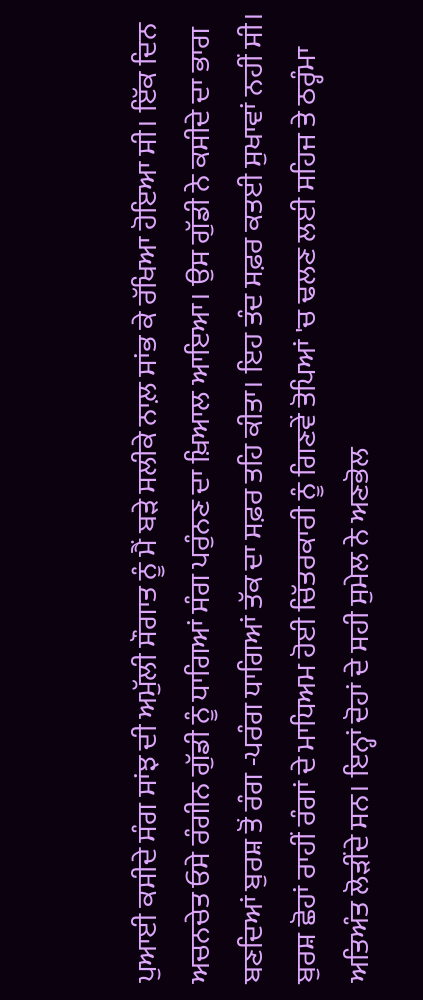ਪੁਆਈ ਕਸੀਦੇ ਸੰਗ ਸਾਂਝ ਦੀ ਅਮੁੱਲੀ ਸੌਗਾਤ ਨੂੰ ਮੈਂ ਬੜੇ ਸਲੀਕੇ ਨਾਲ਼ ਸਾਂਭ ਕੇ ਰੱਖਿਆ ਹੋਇਆ ਸੀ। ਇੱਕ ਦਿਨ ਅਚਨਚੇਤ ਓਸੇ ਰੰਗੀਨ ਗੁੱਡੀ ਨੂੰ ਧਾਗਿਆਂ ਸੰਗ ਪਰੁੰਨਣ ਦਾ ਖ਼ਿਆਲ ਆਇਆ। ਉਸ ਗੁੱਡੀ ਨੇ ਕਸੀਦੇ ਦਾ ਭਾਗ ਬਣਦਿਆਂ ਬੁਰਸ਼ ਤੋਂ ਰੰਗ -ਪਰੰਗ ਧਾਗਿਆਂ ਤੱਕ ਦਾ ਸਫ਼ਰ ਤਹਿ ਕੀਤਾ। ਇਹ ਤੰਦ ਸਫ਼ਰ ਕਤਈ ਸੁਖਾਵਾਂ ਨਹੀਂ ਸੀ। ਬੁਰਸ਼ ਛੋਹਾਂ ਰਾਹੀਂ ਰੰਗਾਂ ਦੇ ਮਾਧਿਅਮ ਹੋਈ ਚਿੱਤਰਕਾਰੀ ਨੂੰ ਗਿਣਵੇਂ ਤੋਪਿਆਂ 'ਚ ਢਲਣ ਲਈ ਸਹਿਜ ਤੇ ਠਰ੍ਹੰਮਾ ਅਤਿਅੰਤ ਲੋੜੀਂਦੇ ਸਨ। ਇਨ੍ਹਾਂ ਦੋਹਾਂ ਦੇ ਸਹੀ ਸੁਮੇਲ ਨੇ ਅਣਭੋਲ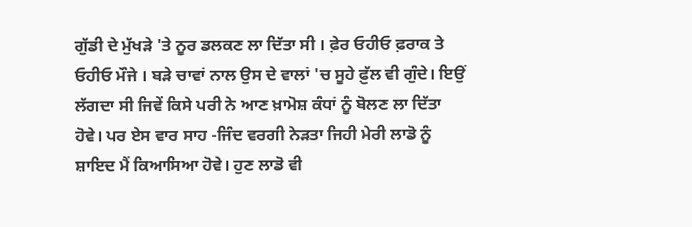ਗੁੱਡੀ ਦੇ ਮੁੱਖੜੇ 'ਤੇ ਨੂਰ ਡਲਕਣ ਲਾ ਦਿੱਤਾ ਸੀ । ਫ਼ੇਰ ਓਹੀਓ ਫ਼ਰਾਕ ਤੇ ਓਹੀਓ ਮੌਜੇ । ਬੜੇ ਚਾਵਾਂ ਨਾਲ ਉਸ ਦੇ ਵਾਲਾਂ 'ਚ ਸੂਹੇ ਫ਼ੁੱਲ ਵੀ ਗੁੰਦੇ। ਇਉਂ ਲੱਗਦਾ ਸੀ ਜਿਵੇਂ ਕਿਸੇ ਪਰੀ ਨੇ ਆਣ ਖ਼ਾਮੋਸ਼ ਕੰਧਾਂ ਨੂੰ ਬੋਲਣ ਲਾ ਦਿੱਤਾ ਹੋਵੇ। ਪਰ ਏਸ ਵਾਰ ਸਾਹ -ਜਿੰਦ ਵਰਗੀ ਨੇੜਤਾ ਜਿਹੀ ਮੇਰੀ ਲਾਡੋ ਨੂੰ ਸ਼ਾਇਦ ਮੈਂ ਕਿਆਸਿਆ ਹੋਵੇ। ਹੁਣ ਲਾਡੋ ਵੀ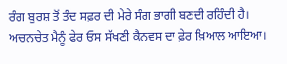ਰੰਗ ਬੁਰਸ਼ ਤੋਂ ਤੰਦ ਸਫ਼ਰ ਦੀ ਮੇਰੇ ਸੰਗ ਭਾਗੀ ਬਣਦੀ ਰਹਿੰਦੀ ਹੈ।
ਅਚਨਚੇਤ ਮੈਨੂੰ ਫੇਰ ਓਸ ਸੱਖਣੀ ਕੈਨਵਸ ਦਾ ਫ਼ੇਰ ਖ਼ਿਆਲ ਆਇਆ।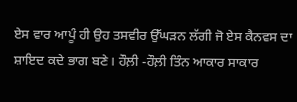ਏਸ ਵਾਰ ਆਪੂੰ ਹੀ ਉਹ ਤਸਵੀਰ ਉੱਘੜਨ ਲੱਗੀ ਜੋ ਏਸ ਕੈਨਵਸ ਦਾ ਸ਼ਾਇਦ ਕਦੇ ਭਾਗ ਬਣੇ। ਹੌਲ਼ੀ -ਹੌਲ਼ੀ ਤਿੰਨ ਆਕਾਰ ਸਾਕਾਰ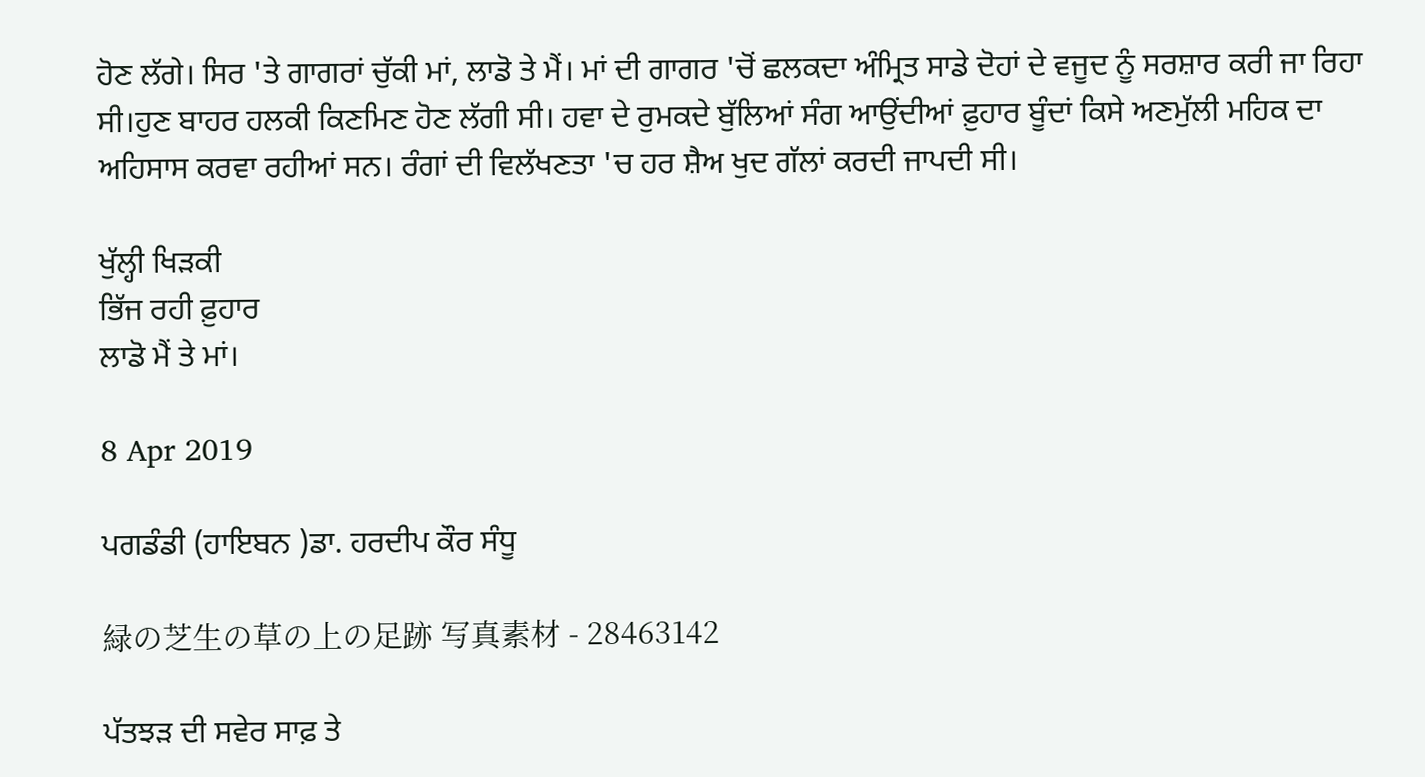ਹੋਣ ਲੱਗੇ। ਸਿਰ 'ਤੇ ਗਾਗਰਾਂ ਚੁੱਕੀ ਮਾਂ, ਲਾਡੋ ਤੇ ਮੈਂ। ਮਾਂ ਦੀ ਗਾਗਰ 'ਚੋਂ ਛਲਕਦਾ ਅੰਮ੍ਰਿਤ ਸਾਡੇ ਦੋਹਾਂ ਦੇ ਵਜੂਦ ਨੂੰ ਸਰਸ਼ਾਰ ਕਰੀ ਜਾ ਰਿਹਾ ਸੀ।ਹੁਣ ਬਾਹਰ ਹਲਕੀ ਕਿਣਮਿਣ ਹੋਣ ਲੱਗੀ ਸੀ। ਹਵਾ ਦੇ ਰੁਮਕਦੇ ਬੁੱਲਿਆਂ ਸੰਗ ਆਉਂਦੀਆਂ ਫ਼ੁਹਾਰ ਬੂੰਦਾਂ ਕਿਸੇ ਅਣਮੁੱਲੀ ਮਹਿਕ ਦਾ ਅਹਿਸਾਸ ਕਰਵਾ ਰਹੀਆਂ ਸਨ। ਰੰਗਾਂ ਦੀ ਵਿਲੱਖਣਤਾ 'ਚ ਹਰ ਸ਼ੈਅ ਖੁਦ ਗੱਲਾਂ ਕਰਦੀ ਜਾਪਦੀ ਸੀ।

ਖੁੱਲ੍ਹੀ ਖਿੜਕੀ
ਭਿੱਜ ਰਹੀ ਫ਼ੁਹਾਰ
ਲਾਡੋ ਮੈਂ ਤੇ ਮਾਂ।

8 Apr 2019

ਪਗਡੰਡੀ (ਹਾਇਬਨ )ਡਾ. ਹਰਦੀਪ ਕੌਰ ਸੰਧੂ

緑の芝生の草の上の足跡 写真素材 - 28463142

ਪੱਤਝੜ ਦੀ ਸਵੇਰ ਸਾਫ਼ ਤੇ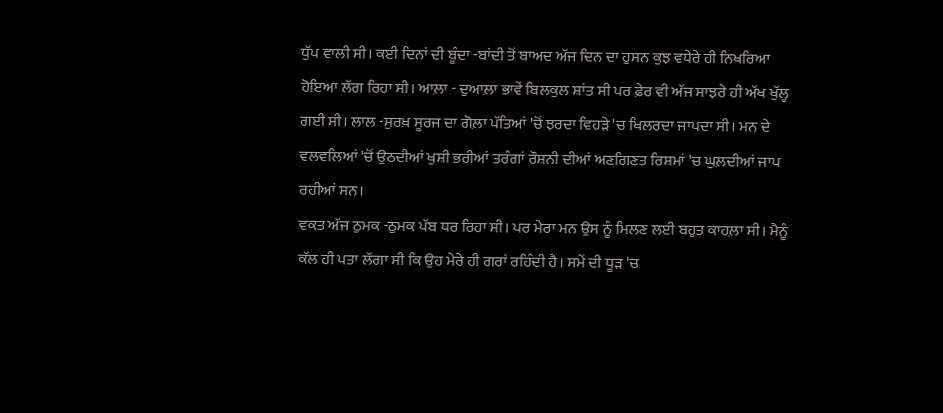ਧੁੱਪ ਵਾਲੀ ਸੀ। ਕਈ ਦਿਨਾਂ ਦੀ ਬੂੰਦਾ -ਬਾਂਦੀ ਤੋਂ ਬਾਅਦ ਅੱਜ ਦਿਨ ਦਾ ਹੁਸਨ ਕੁਝ ਵਧੇਰੇ ਹੀ ਨਿਖਰਿਆ ਹੋਇਆ ਲੱਗ ਰਿਹਾ ਸੀ। ਆਲ਼ਾ - ਦੁਆਲ਼ਾ ਭਾਵੇਂ ਬਿਲਕੁਲ ਸ਼ਾਂਤ ਸੀ ਪਰ ਫ਼ੇਰ ਵੀ ਅੱਜ ਸਾਝਰੇ ਹੀ ਅੱਖ ਖੁੱਲ੍ਹ ਗਈ ਸੀ। ਲਾਲ -ਸੁਰਖ਼ ਸੂਰਜ ਦਾ ਗੋਲ਼ਾ ਪੱਤਿਆਂ 'ਚੋਂ ਝਰਦਾ ਵਿਹੜੇ 'ਚ ਖਿਲਰਦਾ ਜਾਪਦਾ ਸੀ। ਮਨ ਦੇ ਵਲਵਲਿਆਂ 'ਚੋਂ ਉਠਦੀਆਂ ਖੁਸ਼ੀ ਭਰੀਆਂ ਤਰੰਗਾਂ ਰੌਸ਼ਨੀ ਦੀਆਂ ਅਣਗਿਣਤ ਰਿਸ਼ਮਾਂ 'ਚ ਘੁਲ਼ਦੀਆਂ ਜਾਪ ਰਹੀਆਂ ਸਨ।
ਵਕਤ ਅੱਜ ਠੁਮਕ -ਠੁਮਕ ਪੱਬ ਧਰ ਰਿਹਾ ਸੀ। ਪਰ ਮੇਰਾ ਮਨ ਉਸ ਨੂੰ ਮਿਲਣ ਲਈ ਬਹੁਤ ਕਾਹਲ਼ਾ ਸੀ। ਮੈਨੂੰ ਕੱਲ ਹੀ ਪਤਾ ਲੱਗਾ ਸੀ ਕਿ ਉਹ ਮੇਰੇ ਹੀ ਗਰਾਂ ਰਹਿੰਦੀ ਹੈ। ਸਮੇਂ ਦੀ ਧੂੜ 'ਚ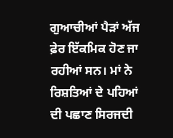ਗੁਆਚੀਆਂ ਪੈੜਾਂ ਅੱਜ ਫ਼ੇਰ ਇੱਕਮਿਕ ਹੋਣ ਜਾ ਰਹੀਆਂ ਸਨ। ਮਾਂ ਨੇ ਰਿਸ਼ਤਿਆਂ ਦੇ ਪਹਿਆਂ ਦੀ ਪਛਾਣ ਸਿਰਜਦੀ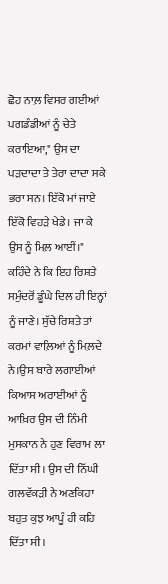ਛੋਹ ਨਾਲ਼ ਵਿਸਰ ਗਈਆਂ ਪਗਡੰਡੀਆਂ ਨੂੰ ਚੇਤੇ ਕਰਾਇਆ," ਉਸ ਦਾ ਪੜਦਾਦਾ ਤੇ ਤੇਰਾ ਦਾਦਾ ਸਕੇ ਭਰਾ ਸਨ। ਇੱਕੋ ਮਾਂ ਜਾਏ ਇੱਕੋ ਵਿਹੜੇ ਖੇਡੇ। ਜਾ ਕੇ ਉਸ ਨੂੰ ਮਿਲ਼ ਆਈਂ।"
ਕਹਿੰਦੇ ਨੇ ਕਿ ਇਹ ਰਿਸ਼ਤੇ ਸਮੁੰਦਰੋਂ ਡੂੰਘੇ ਦਿਲ ਹੀ ਇਨ੍ਹਾਂ ਨੂੰ ਜਾਣੇ। ਸੁੱਚੇ ਰਿਸ਼ਤੇ ਤਾਂ ਕਰਮਾਂ ਵਾਲ਼ਿਆਂ ਨੂੰ ਮਿਲ਼ਦੇ ਨੇ।ਉਸ ਬਾਰੇ ਲਗਾਈਆਂ ਕਿਆਸ ਅਰਾਈਆਂ ਨੂੰ ਆਖ਼ਿਰ ਉਸ ਦੀ ਨਿੰਮੀ ਮੁਸਕਾਨ ਨੇ ਹੁਣ ਵਿਰਾਮ ਲਾ ਦਿੱਤਾ ਸੀ। ਉਸ ਦੀ ਨਿੱਘੀ ਗਲਵੱਕੜੀ ਨੇ ਅਣਕਿਹਾ ਬਹੁਤ ਕੁਝ ਆਪੂੰ ਹੀ ਕਹਿ ਦਿੱਤਾ ਸੀ।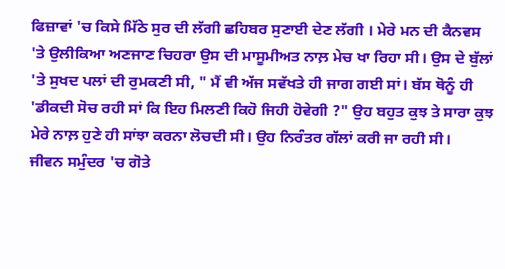ਫਿਜ਼ਾਵਾਂ 'ਚ ਕਿਸੇ ਮਿੱਠੇ ਸੁਰ ਦੀ ਲੱਗੀ ਛਹਿਬਰ ਸੁਣਾਈ ਦੇਣ ਲੱਗੀ । ਮੇਰੇ ਮਨ ਦੀ ਕੈਨਵਸ 'ਤੇ ਉਲੀਕਿਆ ਅਣਜਾਣ ਚਿਹਰਾ ਉਸ ਦੀ ਮਾਸੂਮੀਅਤ ਨਾਲ਼ ਮੇਚ ਖਾ ਰਿਹਾ ਸੀ। ਉਸ ਦੇ ਬੁੱਲਾਂ 'ਤੇ ਸੁਖਦ ਪਲਾਂ ਦੀ ਰੁਮਕਣੀ ਸੀ, " ਮੈਂ ਵੀ ਅੱਜ ਸਵੱਖਤੇ ਹੀ ਜਾਗ ਗਈ ਸਾਂ। ਬੱਸ ਥੋਨੂੰ ਹੀ 'ਡੀਕਦੀ ਸੋਚ ਰਹੀ ਸਾਂ ਕਿ ਇਹ ਮਿਲਣੀ ਕਿਹੋ ਜਿਹੀ ਹੋਵੇਗੀ ?" ਉਹ ਬਹੁਤ ਕੁਝ ਤੇ ਸਾਰਾ ਕੁਝ ਮੇਰੇ ਨਾਲ਼ ਹੁਣੇ ਹੀ ਸਾਂਝਾ ਕਰਨਾ ਲੋਚਦੀ ਸੀ। ਉਹ ਨਿਰੰਤਰ ਗੱਲਾਂ ਕਰੀ ਜਾ ਰਹੀ ਸੀ।
ਜੀਵਨ ਸਮੁੰਦਰ 'ਚ ਗੋਤੇ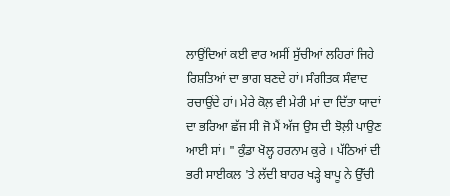ਲਾਉਂਦਿਆਂ ਕਈ ਵਾਰ ਅਸੀਂ ਸੁੱਚੀਆਂ ਲਹਿਰਾਂ ਜਿਹੇ ਰਿਸ਼ਤਿਆਂ ਦਾ ਭਾਗ ਬਣਦੇ ਹਾਂ। ਸੰਗੀਤਕ ਸੰਵਾਦ ਰਚਾਉਂਦੇ ਹਾਂ। ਮੇਰੇ ਕੋਲ਼ ਵੀ ਮੇਰੀ ਮਾਂ ਦਾ ਦਿੱਤਾ ਯਾਦਾਂ ਦਾ ਭਰਿਆ ਛੱਜ ਸੀ ਜੋ ਮੈਂ ਅੱਜ ਉਸ ਦੀ ਝੋਲ਼ੀ ਪਾਉਣ ਆਈ ਸਾਂ। " ਕੁੰਡਾ ਖੋਲ੍ਹ ਹਰਨਾਮ ਕੁਰੇ । ਪੱਠਿਆਂ ਦੀ ਭਰੀ ਸਾਈਕਲ 'ਤੇ ਲੱਦੀ ਬਾਹਰ ਖੜ੍ਹੇ ਬਾਪੂ ਨੇ ਉੱਚੀ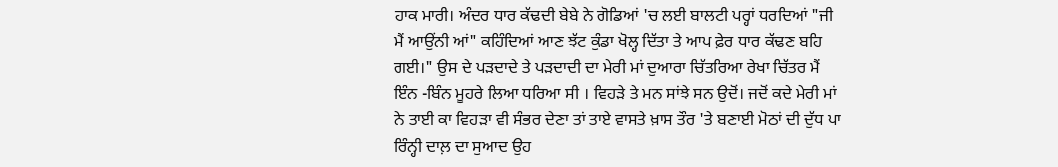ਹਾਕ ਮਾਰੀ। ਅੰਦਰ ਧਾਰ ਕੱਢਦੀ ਬੇਬੇ ਨੇ ਗੋਡਿਆਂ 'ਚ ਲਈ ਬਾਲਟੀ ਪਰ੍ਹਾਂ ਧਰਦਿਆਂ "ਜੀ ਮੈਂ ਆਉਂਨੀ ਆਂ" ਕਹਿੰਦਿਆਂ ਆਣ ਝੱਟ ਕੁੰਡਾ ਖੋਲ੍ਹ ਦਿੱਤਾ ਤੇ ਆਪ ਫ਼ੇਰ ਧਾਰ ਕੱਢਣ ਬਹਿ ਗਈ।" ਉਸ ਦੇ ਪੜਦਾਦੇ ਤੇ ਪੜਦਾਦੀ ਦਾ ਮੇਰੀ ਮਾਂ ਦੁਆਰਾ ਚਿੱਤਰਿਆ ਰੇਖਾ ਚਿੱਤਰ ਮੈਂ ਇੰਨ -ਬਿੰਨ ਮੂਹਰੇ ਲਿਆ ਧਰਿਆ ਸੀ । ਵਿਹੜੇ ਤੇ ਮਨ ਸਾਂਝੇ ਸਨ ਉਦੋਂ। ਜਦੋਂ ਕਦੇ ਮੇਰੀ ਮਾਂ ਨੇ ਤਾਈ ਕਾ ਵਿਹੜਾ ਵੀ ਸੰਭਰ ਦੇਣਾ ਤਾਂ ਤਾਏ ਵਾਸਤੇ ਖ਼ਾਸ ਤੌਰ 'ਤੇ ਬਣਾਈ ਮੋਠਾਂ ਦੀ ਦੁੱਧ ਪਾ ਰਿੰਨ੍ਹੀ ਦਾਲ਼ ਦਾ ਸੁਆਦ ਉਹ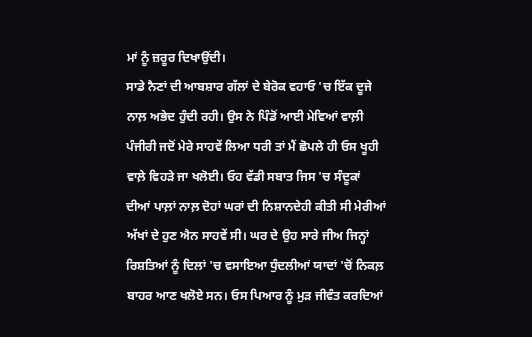ਮਾਂ ਨੂੰ ਜ਼ਰੂਰ ਦਿਖਾਉਂਦੀ।
ਸਾਡੇ ਨੈਣਾਂ ਦੀ ਆਬਸ਼ਾਰ ਗੱਲਾਂ ਦੇ ਬੇਰੋਕ ਵਹਾਓ 'ਚ ਇੱਕ ਦੂਜੇ ਨਾਲ਼ ਅਭੇਦ ਹੁੰਦੀ ਰਹੀ। ਉਸ ਨੇ ਪਿੰਡੋਂ ਆਈ ਮੇਵਿਆਂ ਵਾਲ਼ੀ ਪੰਜੀਰੀ ਜਦੋਂ ਮੇਰੇ ਸਾਹਵੇਂ ਲਿਆ ਧਰੀ ਤਾਂ ਮੈਂ ਛੋਪਲੇ ਹੀ ਓਸ ਖੂਹੀ ਵਾਲ਼ੇ ਵਿਹੜੇ ਜਾ ਖਲੋਈ। ਓਹ ਵੱਡੀ ਸਬਾਤ ਜਿਸ 'ਚ ਸੰਦੂਕਾਂ ਦੀਆਂ ਪਾਲ਼ਾਂ ਨਾਲ਼ ਦੋਹਾਂ ਘਰਾਂ ਦੀ ਨਿਸ਼ਾਨਦੇਹੀ ਕੀਤੀ ਸੀ ਮੇਰੀਆਂ ਅੱਖਾਂ ਦੇ ਹੁਣ ਐਨ ਸਾਹਵੇਂ ਸੀ। ਘਰ ਦੇ ਉਹ ਸਾਰੇ ਜੀਅ ਜਿਨ੍ਹਾਂ ਰਿਸ਼ਤਿਆਂ ਨੂੰ ਦਿਲਾਂ 'ਚ ਵਸਾਇਆ ਧੁੰਦਲੀਆਂ ਯਾਦਾਂ 'ਚੋਂ ਨਿਕਲ਼ ਬਾਹਰ ਆਣ ਖਲੋਏ ਸਨ। ਓਸ ਪਿਆਰ ਨੂੰ ਮੁੜ ਜੀਵੰਤ ਕਰਦਿਆਂ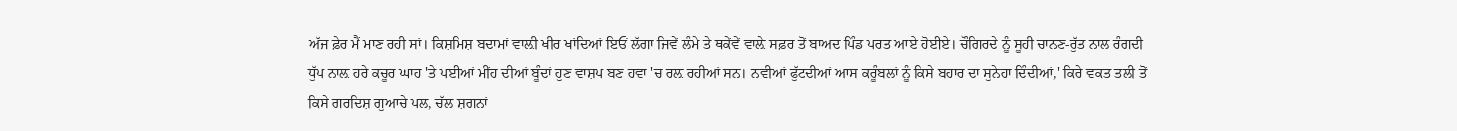ਅੱਜ ਫ਼ੇਰ ਮੈਂ ਮਾਣ ਰਹੀ ਸਾਂ। ਕਿਸ਼ਮਿਸ਼ ਬਦਾਮਾਂ ਵਾਲ਼ੀ ਖੀਰ ਖਾਂਦਿਆਂ ਇਓਂ ਲੱਗਾ ਜਿਵੇਂ ਲੰਮੇ ਤੇ ਥਕੇਂਵੇਂ ਵਾਲ਼ੇ ਸਫ਼ਰ ਤੋਂ ਬਾਅਦ ਪਿੰਡ ਪਰਤ ਆਏ ਹੋਈਏ। ਚੌਗਿਰਦੇ ਨੂੰ ਸੂਹੀ ਚਾਨਣ-ਰੁੱਤ ਨਾਲ ਰੰਗਦੀ ਧੁੱਪ ਨਾਲ਼ ਹਰੇ ਕਚੂਰ ਘਾਹ 'ਤੇ ਪਈਆਂ ਮੀਂਹ ਦੀਆਂ ਬੂੰਦਾਂ ਹੁਣ ਵਾਸ਼ਪ ਬਣ ਹਵਾ 'ਚ ਰਲ਼ ਰਹੀਆਂ ਸਨ। ਨਵੀਆਂ ਫੁੱਟਦੀਆਂ ਆਸ ਕਰੂੰਬਲਾਂ ਨੂੰ ਕਿਸੇ ਬਹਾਰ ਦਾ ਸੁਨੇਹਾ ਦਿੰਦੀਆਂ,' ਕਿਰੇ ਵਕਤ ਤਲੀ ਤੋਂ ਕਿਸੇ ਗਰਦਿਸ਼ ਗੁਆਚੇ ਪਲ, ਚੱਲ ਸ਼ਗਨਾਂ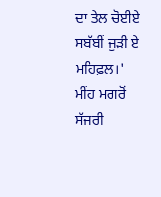ਦਾ ਤੇਲ ਚੋਈਏ ਸਬੱਬੀਂ ਜੁੜੀ ਏ ਮਹਿਫ਼ਲ।'
ਮੀਂਹ ਮਗਰੋਂ
ਸੱਜਰੀ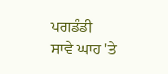ਪਗਡੰਡੀ
ਸਾਵੇ ਘਾਹ 'ਤੇ